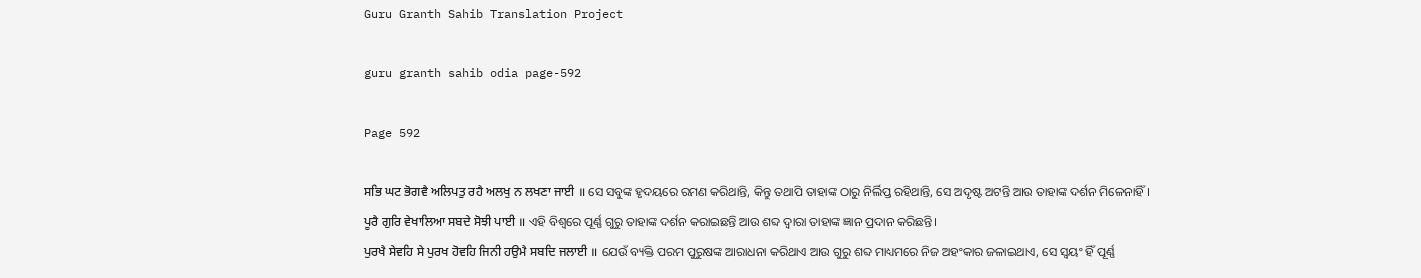Guru Granth Sahib Translation Project

guru granth sahib odia page-592

Page 592

ਸਭਿ ਘਟ ਭੋਗਵੈ ਅਲਿਪਤੁ ਰਹੈ ਅਲਖੁ ਨ ਲਖਣਾ ਜਾਈ ॥ ସେ ସବୁଙ୍କ ହୃଦୟରେ ରମଣ କରିଥାନ୍ତି, କିନ୍ତୁ ତଥାପି ତାହାଙ୍କ ଠାରୁ ନିର୍ଲିପ୍ତ ରହିଥାନ୍ତି, ସେ ଅଦୃଷ୍ଟ ଅଟନ୍ତି ଆଉ ତାହାଙ୍କ ଦର୍ଶନ ମିଳେନାହିଁ।
ਪੂਰੈ ਗੁਰਿ ਵੇਖਾਲਿਆ ਸਬਦੇ ਸੋਝੀ ਪਾਈ ॥ ଏହି ବିଶ୍ଵରେ ପୂର୍ଣ୍ଣ ଗୁରୁ ତାହାଙ୍କ ଦର୍ଶନ କରାଇଛନ୍ତି ଆଉ ଶବ୍ଦ ଦ୍ଵାରା ତାହାଙ୍କ ଜ୍ଞାନ ପ୍ରଦାନ କରିଛନ୍ତି।
ਪੁਰਖੈ ਸੇਵਹਿ ਸੇ ਪੁਰਖ ਹੋਵਹਿ ਜਿਨੀ ਹਉਮੈ ਸਬਦਿ ਜਲਾਈ ॥ ଯେଉଁ ବ୍ୟକ୍ତି ପରମ ପୁରୁଷଙ୍କ ଆରାଧନା କରିଥାଏ ଆଉ ଗୁରୁ ଶବ୍ଦ ମାଧ୍ୟମରେ ନିଜ ଅହଂକାର ଜଳାଇଥାଏ, ସେ ସ୍ଵୟଂ ହିଁ ପୂର୍ଣ୍ଣ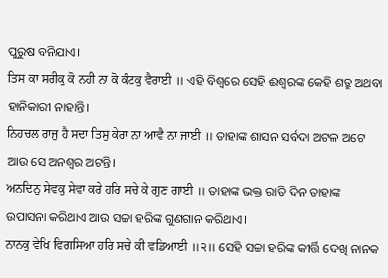ପୁରୁଷ ବନିଯାଏ।
ਤਿਸ ਕਾ ਸਰੀਕੁ ਕੋ ਨਹੀ ਨਾ ਕੋ ਕੰਟਕੁ ਵੈਰਾਈ ॥ ଏହି ବିଶ୍ଵରେ ସେହି ଈଶ୍ବରଙ୍କ କେହି ଶତ୍ରୁ ଅଥବା ହାନିକାରୀ ନାହାନ୍ତି।
ਨਿਹਚਲ ਰਾਜੁ ਹੈ ਸਦਾ ਤਿਸੁ ਕੇਰਾ ਨਾ ਆਵੈ ਨਾ ਜਾਈ ॥ ତାହାଙ୍କ ଶାସନ ସର୍ବଦା ଅଟଳ ଅଟେ ଆଉ ସେ ଅନଶ୍ଵର ଅଟନ୍ତି।
ਅਨਦਿਨੁ ਸੇਵਕੁ ਸੇਵਾ ਕਰੇ ਹਰਿ ਸਚੇ ਕੇ ਗੁਣ ਗਾਈ ॥ ତାହାଙ୍କ ଭକ୍ତ ରାତି ଦିନ ତାହାଙ୍କ ଉପାସନା କରିଥାଏ ଆଉ ସଚ୍ଚା ହରିଙ୍କ ଗୁଣଗାନ କରିଥାଏ।
ਨਾਨਕੁ ਵੇਖਿ ਵਿਗਸਿਆ ਹਰਿ ਸਚੇ ਕੀ ਵਡਿਆਈ ॥੨॥ ସେହି ସଚ୍ଚା ହରିଙ୍କ କୀର୍ତ୍ତି ଦେଖି ନାନକ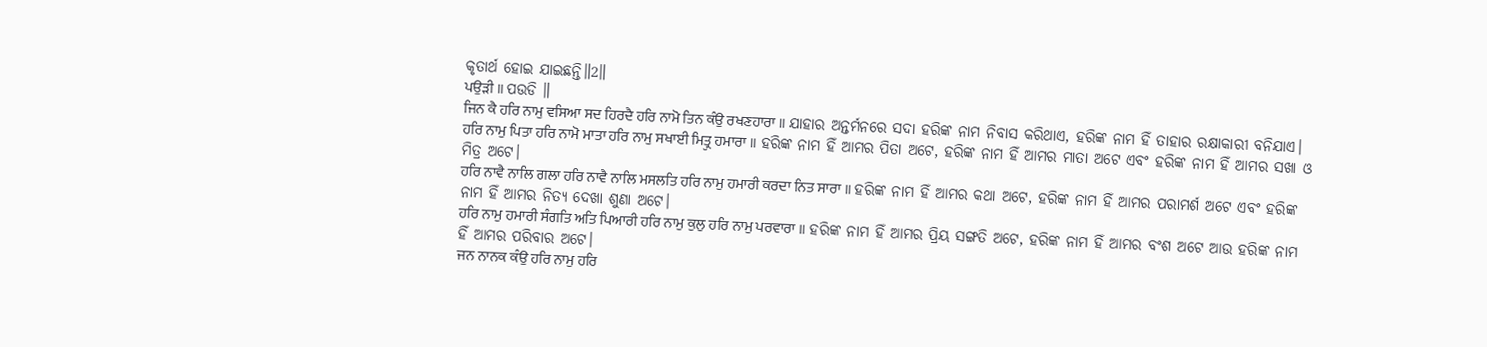କୃତାର୍ଥ ହୋଇ ଯାଇଛନ୍ତି॥2॥
ਪਉੜੀ ॥ ପଉଡି ॥
ਜਿਨ ਕੈ ਹਰਿ ਨਾਮੁ ਵਸਿਆ ਸਦ ਹਿਰਦੈ ਹਰਿ ਨਾਮੋ ਤਿਨ ਕੰਉ ਰਖਣਹਾਰਾ ॥ ଯାହାର ଅନ୍ତର୍ମନରେ ସଦା ହରିଙ୍କ ନାମ ନିବାସ କରିଥାଏ, ହରିଙ୍କ ନାମ ହିଁ ତାହାର ରକ୍ଷାକାରୀ ବନିଯାଏ।
ਹਰਿ ਨਾਮੁ ਪਿਤਾ ਹਰਿ ਨਾਮੋ ਮਾਤਾ ਹਰਿ ਨਾਮੁ ਸਖਾਈ ਮਿਤ੍ਰੁ ਹਮਾਰਾ ॥ ହରିଙ୍କ ନାମ ହିଁ ଆମର ପିତା ଅଟେ, ହରିଙ୍କ ନାମ ହିଁ ଆମର ମାତା ଅଟେ ଏବଂ ହରିଙ୍କ ନାମ ହିଁ ଆମର ସଖା ଓ ମିତ୍ର ଅଟେ।
ਹਰਿ ਨਾਵੈ ਨਾਲਿ ਗਲਾ ਹਰਿ ਨਾਵੈ ਨਾਲਿ ਮਸਲਤਿ ਹਰਿ ਨਾਮੁ ਹਮਾਰੀ ਕਰਦਾ ਨਿਤ ਸਾਰਾ ॥ ହରିଙ୍କ ନାମ ହିଁ ଆମର କଥା ଅଟେ, ହରିଙ୍କ ନାମ ହିଁ ଆମର ପରାମର୍ଶ ଅଟେ ଏବଂ ହରିଙ୍କ ନାମ ହିଁ ଆମର ନିତ୍ୟ ଦେଖା ଶୁଣା ଅଟେ।
ਹਰਿ ਨਾਮੁ ਹਮਾਰੀ ਸੰਗਤਿ ਅਤਿ ਪਿਆਰੀ ਹਰਿ ਨਾਮੁ ਕੁਲੁ ਹਰਿ ਨਾਮੁ ਪਰਵਾਰਾ ॥ ହରିଙ୍କ ନାମ ହିଁ ଆମର ପ୍ରିୟ ସଙ୍ଗତି ଅଟେ, ହରିଙ୍କ ନାମ ହିଁ ଆମର ବଂଶ ଅଟେ ଆଉ ହରିଙ୍କ ନାମ ହିଁ ଆମର ପରିବାର ଅଟେ।
ਜਨ ਨਾਨਕ ਕੰਉ ਹਰਿ ਨਾਮੁ ਹਰਿ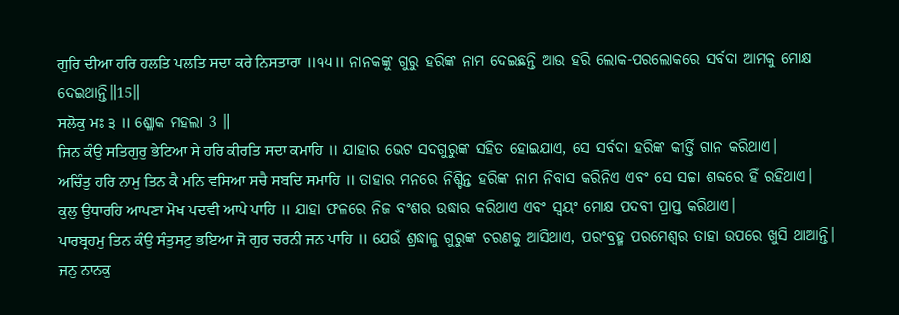ਗੁਰਿ ਦੀਆ ਹਰਿ ਹਲਤਿ ਪਲਤਿ ਸਦਾ ਕਰੇ ਨਿਸਤਾਰਾ ॥੧੫॥ ନାନକଙ୍କୁ ଗୁରୁ ହରିଙ୍କ ନାମ ଦେଇଛନ୍ତି ଆଉ ହରି ଲୋକ-ପରଲୋକରେ ସର୍ବଦା ଆମକୁ ମୋକ୍ଷ ଦେଇଥାନ୍ତି॥15॥
ਸਲੋਕੁ ਮਃ ੩ ॥ ଶ୍ଳୋକ ମହଲା 3 ॥
ਜਿਨ ਕੰਉ ਸਤਿਗੁਰੁ ਭੇਟਿਆ ਸੇ ਹਰਿ ਕੀਰਤਿ ਸਦਾ ਕਮਾਹਿ ॥ ଯାହାର ଭେଟ ସଦଗୁରୁଙ୍କ ସହିତ ହୋଇଯାଏ, ସେ ସର୍ବଦା ହରିଙ୍କ କୀର୍ତ୍ତି ଗାନ କରିଥାଏ।
ਅਚਿੰਤੁ ਹਰਿ ਨਾਮੁ ਤਿਨ ਕੈ ਮਨਿ ਵਸਿਆ ਸਚੈ ਸਬਦਿ ਸਮਾਹਿ ॥ ତାହାର ମନରେ ନିଶ୍ଚିନ୍ତ ହରିଙ୍କ ନାମ ନିବାସ କରିନିଏ ଏବଂ ସେ ସଚ୍ଚା ଶବ୍ଦରେ ହିଁ ରହିଥାଏ।
ਕੁਲੁ ਉਧਾਰਹਿ ਆਪਣਾ ਮੋਖ ਪਦਵੀ ਆਪੇ ਪਾਹਿ ॥ ଯାହା ଫଳରେ ନିଜ ବଂଶର ଉଦ୍ଧାର କରିଥାଏ ଏବଂ ସ୍ଵୟଂ ମୋକ୍ଷ ପଦବୀ ପ୍ରାପ୍ତ କରିଥାଏ।
ਪਾਰਬ੍ਰਹਮੁ ਤਿਨ ਕੰਉ ਸੰਤੁਸਟੁ ਭਇਆ ਜੋ ਗੁਰ ਚਰਨੀ ਜਨ ਪਾਹਿ ॥ ଯେଉଁ ଶ୍ରଦ୍ଧାଳୁ ଗୁରୁଙ୍କ ଚରଣକୁ ଆସିଥାଏ, ପରଂବ୍ରହ୍ମ ପରମେଶ୍ଵର ତାହା ଉପରେ ଖୁସି ଥାଆନ୍ତି।
ਜਨੁ ਨਾਨਕੁ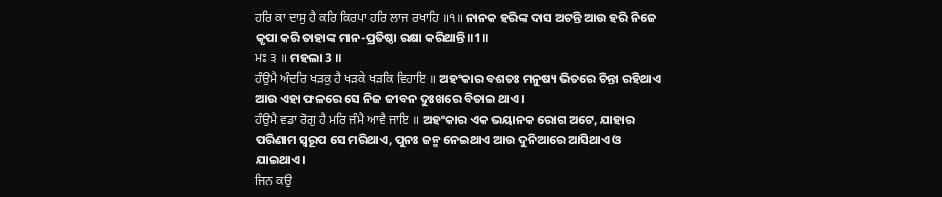ਹਰਿ ਕਾ ਦਾਸੁ ਹੈ ਕਰਿ ਕਿਰਪਾ ਹਰਿ ਲਾਜ ਰਖਾਹਿ ॥੧॥ ନାନକ ହରିଙ୍କ ଦାସ ଅଟନ୍ତି ଆଉ ହରି ନିଜେ କୃପା କରି ତାହାଙ୍କ ମାନ-ପ୍ରତିଷ୍ଠା ରକ୍ଷା କରିଥାନ୍ତି॥1॥
ਮਃ ੩ ॥ ମହଲା 3 ॥
ਹੰਉਮੈ ਅੰਦਰਿ ਖੜਕੁ ਹੈ ਖੜਕੇ ਖੜਕਿ ਵਿਹਾਇ ॥ ଅହଂକାର ବଶତଃ ମନୁଷ୍ୟ ଭିତରେ ଚିନ୍ତା ରହିଥାଏ ଆଉ ଏହା ଫଳରେ ସେ ନିଜ ଜୀବନ ଦୁଃଖରେ ବିତାଇ ଥାଏ।
ਹੰਉਮੈ ਵਡਾ ਰੋਗੁ ਹੈ ਮਰਿ ਜੰਮੈ ਆਵੈ ਜਾਇ ॥ ଅହଂକାର ଏକ ଭୟାନକ ରୋଗ ଅଟେ, ଯାହାର ପରିଣାମ ସ୍ୱରୂପ ସେ ମରିଥାଏ, ପୁନଃ ଜନ୍ମ ନେଇଥାଏ ଆଉ ଦୁନିଆରେ ଆସିଥାଏ ଓ ଯାଇଥାଏ।
ਜਿਨ ਕਉ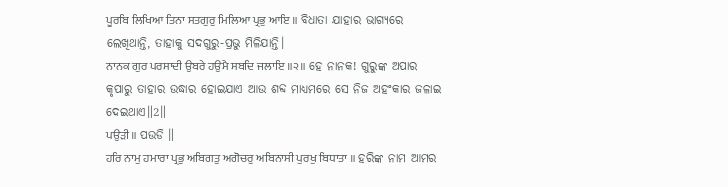ਪੂਰਬਿ ਲਿਖਿਆ ਤਿਨਾ ਸਤਗੁਰੁ ਮਿਲਿਆ ਪ੍ਰਭੁ ਆਇ ॥ ବିଧାତା ଯାହାର ଭାଗ୍ୟରେ ଲେଖିଥାନ୍ତି, ତାହାକୁ ସଦଗୁରୁ-ପ୍ରଭୁ ମିଳିଯାନ୍ତି।
ਨਾਨਕ ਗੁਰ ਪਰਸਾਦੀ ਉਬਰੇ ਹਉਮੈ ਸਬਦਿ ਜਲਾਇ ॥੨॥ ହେ ନାନକ! ଗୁରୁଙ୍କ ଅପାର କୃପାରୁ ତାହାର ଉଦ୍ଧାର ହୋଇଯାଏ ଆଉ ଶବ୍ଦ ମାଧ୍ୟମରେ ସେ ନିଜ ଅହଂକାର ଜଳାଇ ଦେଇଥାଏ॥2॥
ਪਉੜੀ ॥ ପଉଡି ॥
ਹਰਿ ਨਾਮੁ ਹਮਾਰਾ ਪ੍ਰਭੁ ਅਬਿਗਤੁ ਅਗੋਚਰੁ ਅਬਿਨਾਸੀ ਪੁਰਖੁ ਬਿਧਾਤਾ ॥ ହରିଙ୍କ ନାମ ଆମର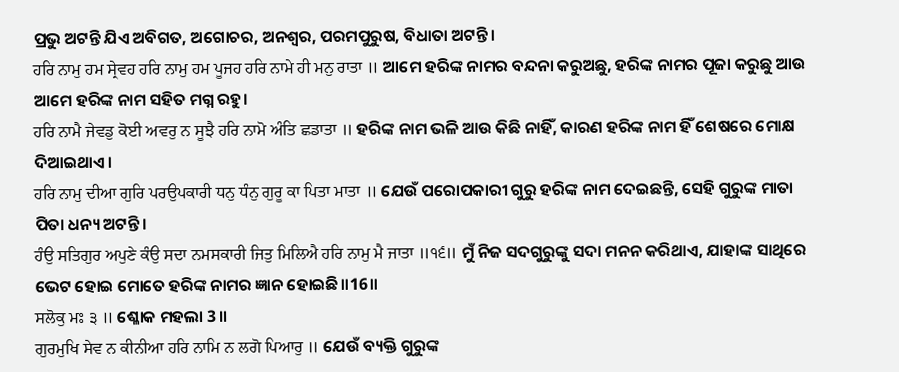ପ୍ରଭୁ ଅଟନ୍ତି ଯିଏ ଅବିଗତ, ଅଗୋଚର, ଅନଶ୍ଵର, ପରମପୁରୁଷ, ବିଧାତା ଅଟନ୍ତି।
ਹਰਿ ਨਾਮੁ ਹਮ ਸ੍ਰੇਵਹ ਹਰਿ ਨਾਮੁ ਹਮ ਪੂਜਹ ਹਰਿ ਨਾਮੇ ਹੀ ਮਨੁ ਰਾਤਾ ॥ ଆମେ ହରିଙ୍କ ନାମର ବନ୍ଦନା କରୁଅଛୁ, ହରିଙ୍କ ନାମର ପୂଜା କରୁଛୁ ଆଉ ଆମେ ହରିଙ୍କ ନାମ ସହିତ ମଗ୍ନ ରହୁ।
ਹਰਿ ਨਾਮੈ ਜੇਵਡੁ ਕੋਈ ਅਵਰੁ ਨ ਸੂਝੈ ਹਰਿ ਨਾਮੋ ਅੰਤਿ ਛਡਾਤਾ ॥ ହରିଙ୍କ ନାମ ଭଳି ଆଉ କିଛି ନାହିଁ, କାରଣ ହରିଙ୍କ ନାମ ହିଁ ଶେଷରେ ମୋକ୍ଷ ଦିଆଇଥାଏ।
ਹਰਿ ਨਾਮੁ ਦੀਆ ਗੁਰਿ ਪਰਉਪਕਾਰੀ ਧਨੁ ਧੰਨੁ ਗੁਰੂ ਕਾ ਪਿਤਾ ਮਾਤਾ ॥ ଯେଉଁ ପରୋପକାରୀ ଗୁରୁ ହରିଙ୍କ ନାମ ଦେଇଛନ୍ତି, ସେହି ଗୁରୁଙ୍କ ମାତା ପିତା ଧନ୍ୟ ଅଟନ୍ତି।
ਹੰਉ ਸਤਿਗੁਰ ਅਪੁਣੇ ਕੰਉ ਸਦਾ ਨਮਸਕਾਰੀ ਜਿਤੁ ਮਿਲਿਐ ਹਰਿ ਨਾਮੁ ਮੈ ਜਾਤਾ ॥੧੬॥ ମୁଁ ନିଜ ସଦଗୁରୁଙ୍କୁ ସଦା ମନନ କରିଥାଏ, ଯାହାଙ୍କ ସାଥିରେ ଭେଟ ହୋଇ ମୋତେ ହରିଙ୍କ ନାମର ଜ୍ଞାନ ହୋଇଛି॥16॥
ਸਲੋਕੁ ਮਃ ੩ ॥ ଶ୍ଳୋକ ମହଲା 3 ॥
ਗੁਰਮੁਖਿ ਸੇਵ ਨ ਕੀਨੀਆ ਹਰਿ ਨਾਮਿ ਨ ਲਗੋ ਪਿਆਰੁ ॥ ଯେଉଁ ବ୍ୟକ୍ତି ଗୁରୁଙ୍କ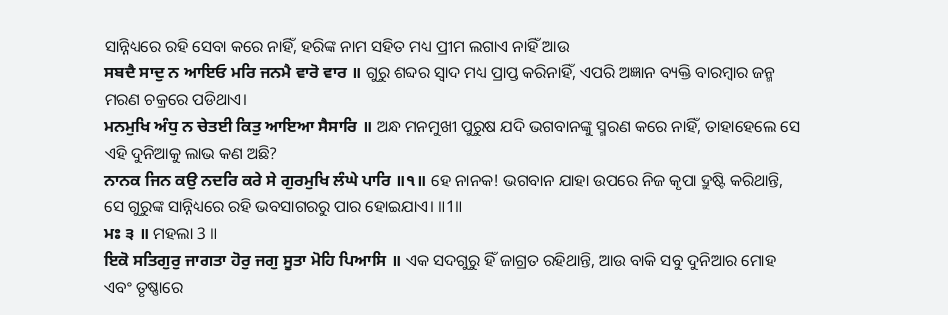ସାନ୍ନିଧ୍ୟରେ ରହି ସେବା କରେ ନାହିଁ, ହରିଙ୍କ ନାମ ସହିତ ମଧ୍ୟ ପ୍ରୀମ ଲଗାଏ ନାହିଁ ଆଉ
ਸਬਦੈ ਸਾਦੁ ਨ ਆਇਓ ਮਰਿ ਜਨਮੈ ਵਾਰੋ ਵਾਰ ॥ ଗୁରୁ ଶବ୍ଦର ସ୍ଵାଦ ମଧ୍ୟ ପ୍ରାପ୍ତ କରିନାହିଁ, ଏପରି ଅଜ୍ଞାନ ବ୍ୟକ୍ତି ବାରମ୍ବାର ଜନ୍ମ ମରଣ ଚକ୍ରରେ ପଡିଥାଏ।
ਮਨਮੁਖਿ ਅੰਧੁ ਨ ਚੇਤਈ ਕਿਤੁ ਆਇਆ ਸੈਸਾਰਿ ॥ ଅନ୍ଧ ମନମୁଖୀ ପୁରୁଷ ଯଦି ଭଗବାନଙ୍କୁ ସ୍ମରଣ କରେ ନାହିଁ, ତାହାହେଲେ ସେ ଏହି ଦୁନିଆକୁ ଲାଭ କଣ ଅଛି?
ਨਾਨਕ ਜਿਨ ਕਉ ਨਦਰਿ ਕਰੇ ਸੇ ਗੁਰਮੁਖਿ ਲੰਘੇ ਪਾਰਿ ॥੧॥ ହେ ନାନକ! ଭଗବାନ ଯାହା ଉପରେ ନିଜ କୃପା ଦ୍ରୁଷ୍ଟି କରିଥାନ୍ତି, ସେ ଗୁରୁଙ୍କ ସାନ୍ନିଧ୍ୟରେ ରହି ଭବସାଗରରୁ ପାର ହୋଇଯାଏ। ॥1॥
ਮਃ ੩ ॥ ମହଲା 3 ॥
ਇਕੋ ਸਤਿਗੁਰੁ ਜਾਗਤਾ ਹੋਰੁ ਜਗੁ ਸੂਤਾ ਮੋਹਿ ਪਿਆਸਿ ॥ ଏକ ସଦଗୁରୁ ହିଁ ଜାଗ୍ରତ ରହିଥାନ୍ତି, ଆଉ ବାକି ସବୁ ଦୁନିଆର ମୋହ ଏବଂ ତୃଷ୍ଣାରେ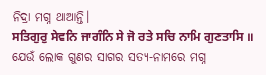ନିଦ୍ରା ମଗ୍ନ ଥାଆନ୍ତି।
ਸਤਿਗੁਰੁ ਸੇਵਨਿ ਜਾਗੰਨਿ ਸੇ ਜੋ ਰਤੇ ਸਚਿ ਨਾਮਿ ਗੁਣਤਾਸਿ ॥ ଯେଉଁ ଲୋକ ଗୁଣର ସାଗର ସତ୍ୟ-ନାମରେ ମଗ୍ନ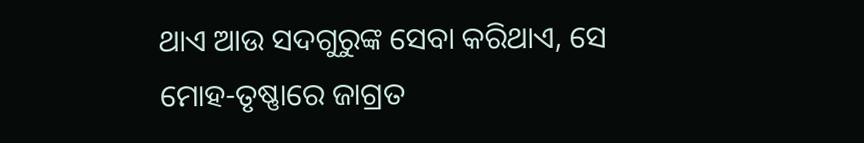ଥାଏ ଆଉ ସଦଗୁରୁଙ୍କ ସେବା କରିଥାଏ, ସେ ମୋହ-ତୃଷ୍ଣାରେ ଜାଗ୍ରତ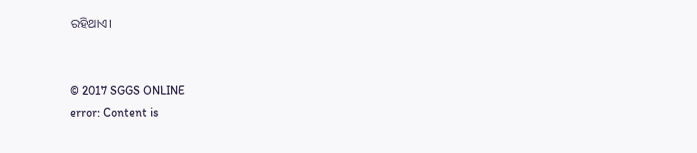ରହିଥାଏ।


© 2017 SGGS ONLINE
error: Content is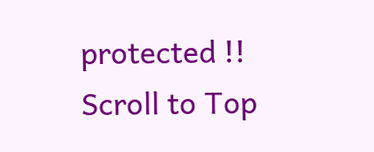protected !!
Scroll to Top